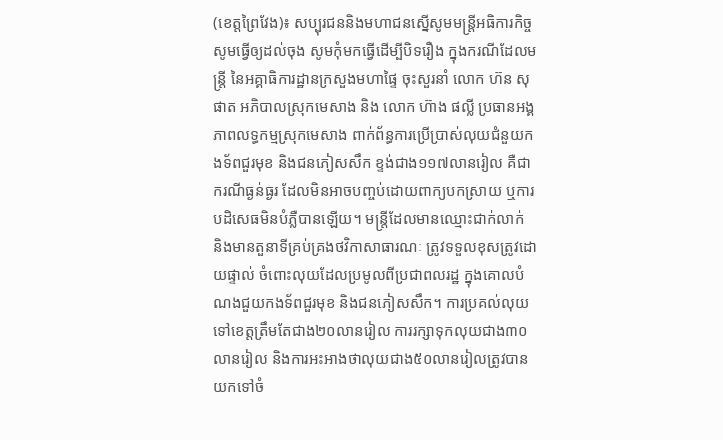(ខេត្តព្រៃវែង)៖ សប្បុរជននិងមហាជនស្នើសូមមន្ត្រីអធិការកិច្ចសូមធ្វើឲ្យដល់ចុង សូមកុំមកធ្វើដើម្បីបិទរឿង ក្នុងករណីដែលមន្រ្តី នៃអគ្គាធិការដ្ឋានក្រសួងមហាផ្ទៃ ចុះសួរនាំ លោក ហ៊ន សុផាត អភិបាលស្រុកមេសាង និង លោក ហ៊ាង ផល្លី ប្រធានអង្គភាពលទ្ធកម្មស្រុកមេសាង ពាក់ព័ន្ធការប្រើប្រាស់លុយជំនួយកងទ័ពជួរមុខ និងជនភៀសសឹក ខ្ទង់ជាង១១៧លានរៀល គឺជាករណីធ្ងន់ធ្ងរ ដែលមិនអាចបញ្ចប់ដោយពាក្យបកស្រាយ ឬការបដិសេធមិនបំភ្លឺបានឡើយ។ មន្ត្រីដែលមានឈ្មោះជាក់លាក់ និងមានតួនាទីគ្រប់គ្រងថវិកាសាធារណៈ ត្រូវទទួលខុសត្រូវដោយផ្ទាល់ ចំពោះលុយដែលប្រមូលពីប្រជាពលរដ្ឋ ក្នុងគោលបំណងជួយកងទ័ពជួរមុខ និងជនភៀសសឹក។ ការប្រគល់លុយទៅខេត្តត្រឹមតែជាង២០លានរៀល ការរក្សាទុកលុយជាង៣០លានរៀល និងការអះអាងថាលុយជាង៥០លានរៀលត្រូវបានយកទៅចំ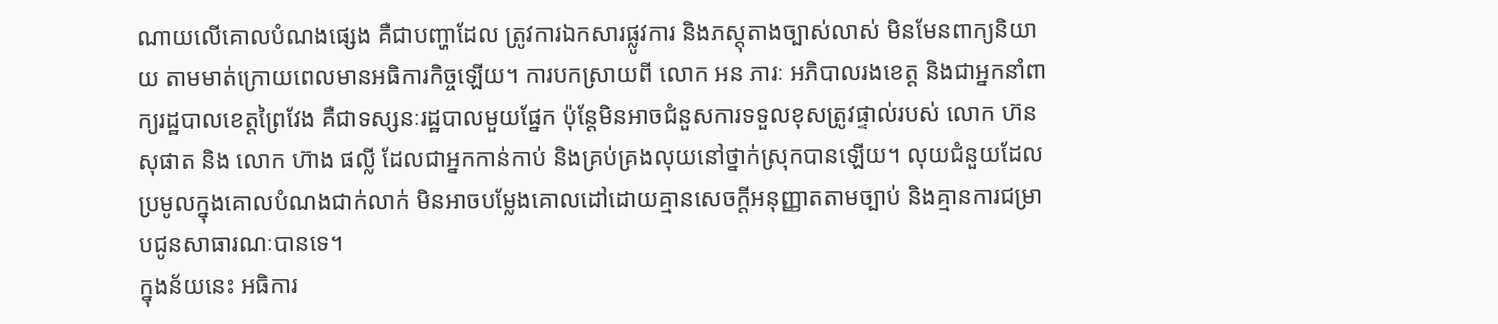ណាយលើគោលបំណងផ្សេង គឺជាបញ្ហាដែល ត្រូវការឯកសារផ្លូវការ និងភស្តុតាងច្បាស់លាស់ មិនមែនពាក្យនិយាយ តាមមាត់ក្រោយពេលមានអធិការកិច្ចឡើយ។ ការបកស្រាយពី លោក អន ភារៈ អភិបាលរងខេត្ត និងជាអ្នកនាំពាក្យរដ្ឋបាលខេត្តព្រៃវែង គឺជាទស្សនៈរដ្ឋបាលមួយផ្នែក ប៉ុន្តែមិនអាចជំនួសការទទួលខុសត្រូវផ្ទាល់របស់ លោក ហ៊ន សុផាត និង លោក ហ៊ាង ផល្លី ដែលជាអ្នកកាន់កាប់ និងគ្រប់គ្រងលុយនៅថ្នាក់ស្រុកបានឡើយ។ លុយជំនួយដែលប្រមូលក្នុងគោលបំណងជាក់លាក់ មិនអាចបម្លែងគោលដៅដោយគ្មានសេចក្តីអនុញ្ញាតតាមច្បាប់ និងគ្មានការជម្រាបជូនសាធារណៈបានទេ។
ក្នុងន័យនេះ អធិការ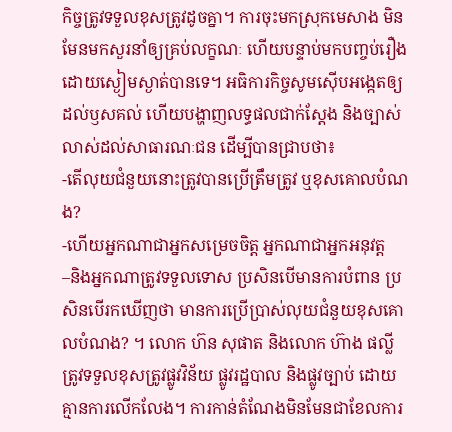កិច្ចត្រូវទទួលខុសត្រូវដូចគ្នា។ ការចុះមកស្រុកមេសាង មិនមែនមកសួរនាំឲ្យគ្រប់លក្ខណៈ ហើយបន្ទាប់មកបញ្ចប់រឿងដោយស្ងៀមស្ងាត់បានទេ។ អធិការកិច្ចសូមស៊ើបអង្កេតឲ្យដល់ឫសគល់ ហើយបង្ហាញលទ្ធផលជាក់ស្តែង និងច្បាស់លាស់ដល់សាធារណៈជន ដើម្បីបានជ្រាបថា៖
-តើលុយជំនួយនោះត្រូវបានប្រើត្រឹមត្រូវ ឬខុសគោលបំណង?
-ហើយអ្នកណាជាអ្នកសម្រេចចិត្ត អ្នកណាជាអ្នកអនុវត្ត
–និងអ្នកណាត្រូវទទួលទោស ប្រសិនបើមានការបំពាន ប្រសិនបើរកឃើញថា មានការប្រើប្រាស់លុយជំនួយខុសគោលបំណង? ។ លោក ហ៊ន សុផាត និងលោក ហ៊ាង ផល្លី ត្រូវទទួលខុសត្រូវផ្លូវវិន័យ ផ្លូវរដ្ឋបាល និងផ្លូវច្បាប់ ដោយគ្មានការលើកលែង។ ការកាន់តំណែងមិនមែនជាខែលការ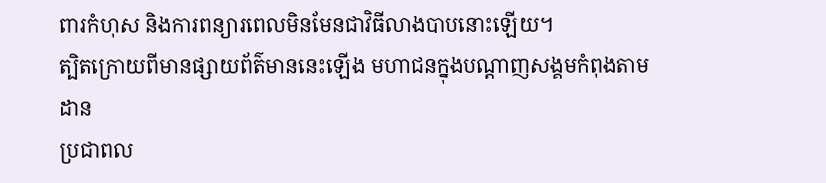ពារកំហុស និងការពន្យារពេលមិនមែនជាវិធីលាងបាបនោះឡើយ។
ត្បិតក្រោយពីមានផ្សាយព័ត៌មាននេះឡើង មហាជនក្នុងបណ្តាញសង្គមកំពុងតាមដាន
ប្រជាពល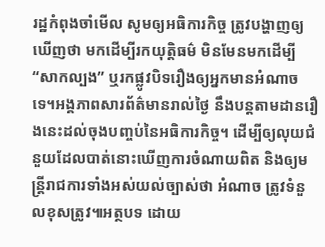រដ្ឋកំពុងចាំមើល សូមឲ្យអធិការកិច្ច ត្រូវបង្ហាញឲ្យឃើញថា មកដើម្បីរកយុត្តិធម៌ មិនមែនមកដើម្បី “សាកល្បង” ឬរកផ្លូវបិទរឿងឲ្យអ្នកមានអំណាចទេ។អង្គភាពសារព័ត៌មានរាល់ថ្ងៃ នឹងបន្តតាមដានរឿងនេះដល់ចុងបញ្ចប់នៃអធិការកិច្ច។ ដើម្បីឲ្យលុយជំនួយដែលបាត់នោះឃើញការចំណាយពិត និងឲ្យមន្ត្រីរាជការទាំងអស់យល់ច្បាស់ថា អំណាច ត្រូវទំនួលខុសត្រូវ៕អត្ថបទ ដោយ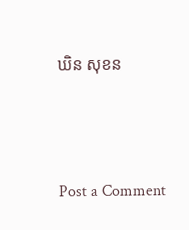ឃិន សុខន





Post a Comment